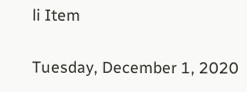li Item

Tuesday, December 1, 2020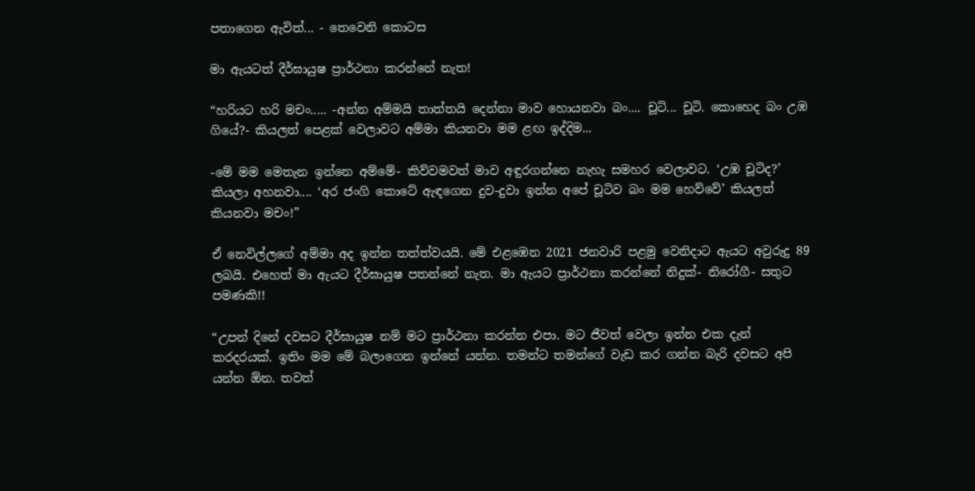පතාගෙන ඇවිත්... - තෙවෙනි කොටස

මා ඇයටත් දීර්ඝායුෂ ප්‍රාර්ථනා කරන්නේ නැත!

“හරියට හරි මචං..... -අන්න අම්මයි තාත්තයි දෙන්නා මාව හොයනවා බං.... චූටි... චූටි. කොහෙද බං උඹ ගියේ?- කියලත් පෙළක් වෙලාවට අම්මා කියනවා මම ළඟ ඉද්දිම...

-මේ මම මෙතැන ඉන්නෙ අම්මේ- කිව්වමවත් මාව අඳුරගන්නෙ නැහැ සමහර වෙලාවට. ‘උඹ චූටිද?’ කියලා අහනවා.... ‘අර ජංගි කොටේ ඇඳගෙන දුව-දුවා ඉන්න අපේ චූටිව බං මම හෙව්වේ’ කියලත් කියනවා මචං!”

ඒ නෙවිල්ලගේ අම්මා අද ඉන්න තත්ත්වයයි. මේ එළඹෙන 2021 ජනවාරි පළමු වෙනිදාට ඇයට අවුරුදු 89 ලබයි. එහෙත් මා ඇයට දීර්ඝායුෂ පතන්නේ නැත. මා ඇයට ප්‍රාර්ථනා කරන්නේ නිදුක්- නිරෝගී- සතුට පමණකි!!

“උපන් දිනේ දවසට දීර්ඝායුෂ නම් මට ප්‍රාර්ථනා කරන්න එපා. මට ජීවත් වෙලා ඉන්න එක දැන් කරදරයක්. ඉතිං මම මේ බලාගෙන ඉන්නේ යන්න. තමන්ට තමන්ගේ වැඩ කර ගන්න බැරි දවසට අපි යන්න ඕන. තවත්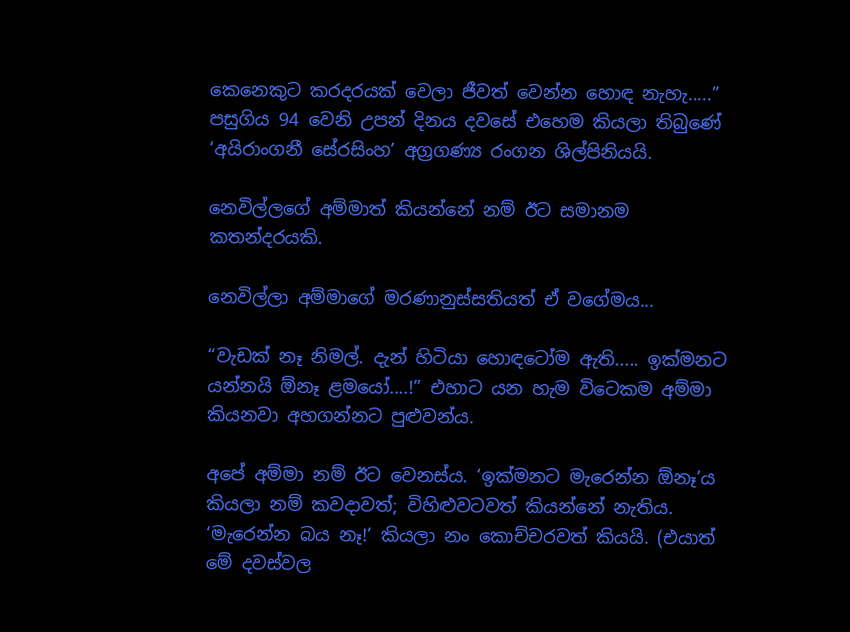කෙනෙකුට කරදරයක් වෙලා ජීවත් වෙන්න හොඳ නැහැ.....” පසුගිය 94 වෙනි උපන් දිනය දවසේ එහෙම කියලා තිබුණේ ‘අයිරාංගනී සේරසිංහ’ අග්‍රගණ්‍ය රංගන ශිල්පිනියයි.

නෙවිල්ලගේ අම්මාත් කියන්නේ නම් ඊට සමානම කතන්දරයකි.

නෙවිල්ලා අම්මාගේ මරණානුස්සතියත් ඒ වගේමය...

“වැඩක් නෑ නිමල්. දැන් හිටියා හොඳටෝම ඇති..... ඉක්මනට යන්නයි ඕනෑ ළමයෝ....!” එහාට යන හැම විටෙකම අම්මා කියනවා අහගන්නට පුළුවන්ය.

අපේ අම්මා නම් ඊට වෙනස්ය. ‘ඉක්මනට මැරෙන්න ඕනෑ’ය කියලා නම් කවදාවත්; විහිළුවටවත් කියන්නේ නැතිය. ‘මැරෙන්න බය නෑ!’ කියලා නං කොච්චරවත් කියයි. (එයාත් මේ දවස්වල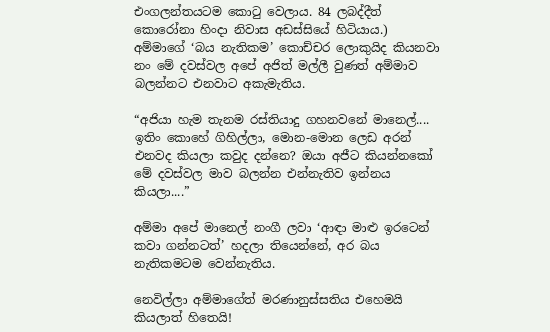එංගලන්තයටම කොටු වෙලාය. 84 ලබද්දීත් කොරෝනා හිංදා නිවාස අඩස්සියේ හිටියාය.) අම්මාගේ ‘බය නැතිකම’ කොච්චර ලොකුයිද කියනවා නං මේ දවස්වල අපේ අජිත් මල්ලී වුණත් අම්මාව බලන්නට එනවාට අකැමැතිය.

“අජියා හැම තැනම රස්තියාදු ගහනවනේ මානෙල්.... ඉතිං කොහේ ගිහිල්ලා, මොන-මොන ලෙඩ අරන් එනවද කියලා කවුද දන්නෙ? ඔයා අජීට කියන්නකෝ මේ දවස්වල මාව බලන්න එන්නැතිව ඉන්නය කියලා....”

අම්මා අපේ මානෙල් නංගී ලවා ‘ආඳා මාළු ඉරටෙන් කවා ගන්නටත්’ හදලා තියෙන්නේ, අර බය නැතිකමටම වෙන්නැතිය.

නෙවිල්ලා අම්මාගේත් මරණානුස්සතිය එහෙමයි කියලාත් හිතෙයි!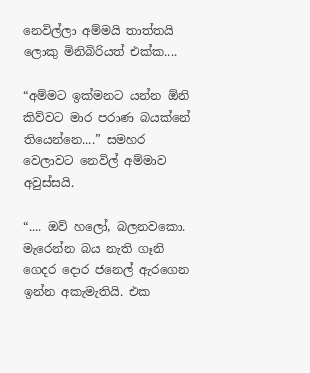නෙවිල්ලා අම්මයි තාත්තයි ලොකු මිනිබිරියත් එක්ක....

“අම්මට ඉක්මනට යන්න ඕනි කිව්වට මාර පරාණ බයක්නේ තියෙන්නෙ....” සමහර වෙලාවට නෙවිල් අම්මාව අවුස්සයි.

“.... ඔව් හලෝ, බලනවකො. මැරෙන්න බය නැති ගෑනි ගෙදර දොර ජනෙල් ඇරගෙන ඉන්න අකැමැතියි. එක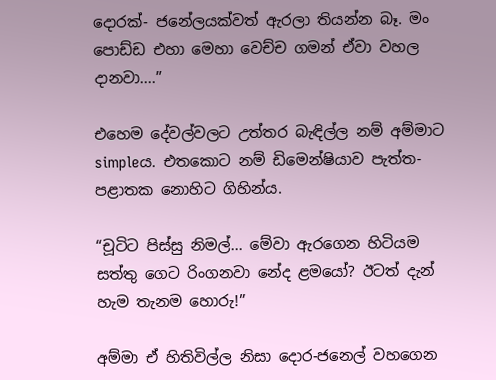දොරක්- ජනේලයක්වත් ඇරලා තියන්න බෑ. මං පොඩ්ඩ එහා මෙහා වෙච්ච ගමන් ඒවා වහල දානවා....”

එහෙම දේවල්වලට උත්තර බැඳිල්ල නම් අම්මාට simpleය. එතකොට නම් ඩිමෙන්ෂියාව පැත්ත-පළාතක නොහිට ගිහින්ය.

“චූටිට පිස්සු නිමල්... මේවා ඇරගෙන හිටියම සත්තු ගෙට රිංගනවා නේද ළමයෝ? ඊටත් දැන් හැම තැනම හොරු!”

අම්මා ඒ හිතිවිල්ල නිසා දොර-ජනෙල් වහගෙන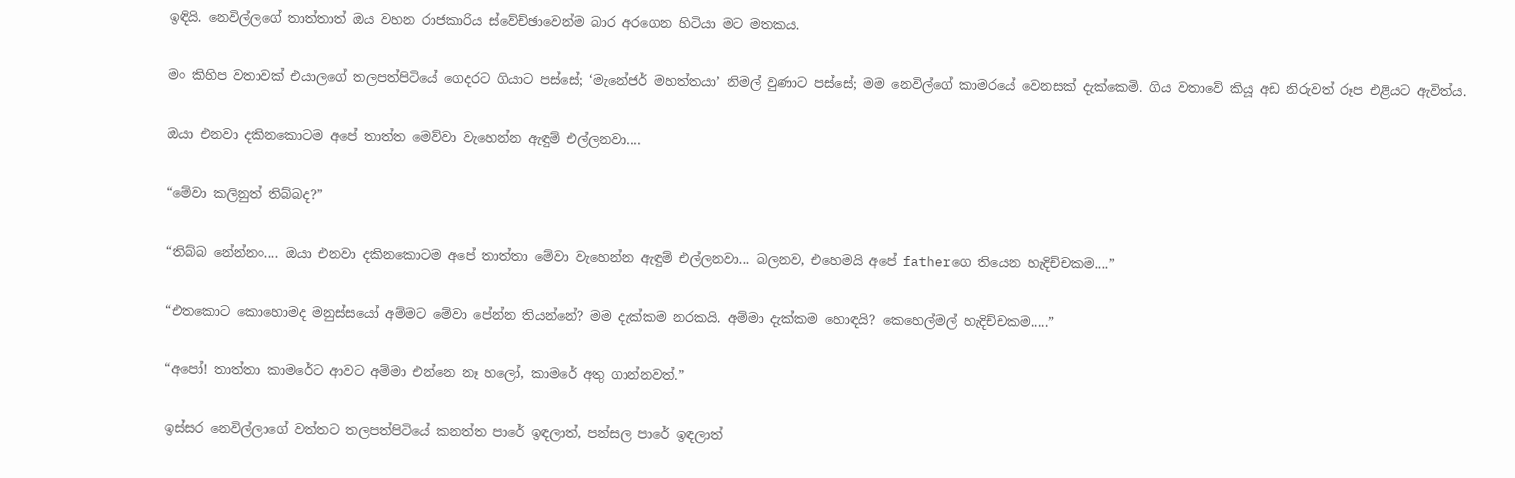ඉඳියි. නෙවිල්ලගේ තාත්තාත් ඔය වහන රාජකාරිය ස්වේච්ඡාවෙන්ම බාර අරගෙන හිටියා මට මතකය.

මං කිහිප වතාවක් එයාලගේ තලපත්පිටියේ ගෙදරට ගියාට පස්සේ; ‘මැනේජර් මහත්තයා’ නිමල් වුණාට පස්සේ; මම නෙවිල්ගේ කාමරයේ වෙනසක් දැක්කෙමි. ගිය වතාවේ කියූ අඩ නිරුවත් රූප එළියට ඇවිත්ය.

ඔයා එනවා දකිනකොටම අපේ තාත්ත මෙව්වා වැහෙන්න ඇඳුම් එල්ලනවා....

“මේවා කලිනුත් තිබ්බද?”

“තිබ්බ නේන්නං.... ඔයා එනවා දකිනකොටම අපේ තාත්තා මේවා වැහෙන්න ඇඳුම් එල්ලනවා... බලනව, එහෙමයි අපේ fatherගෙ තියෙන හැදිච්චකම....”

“එතකොට කොහොමද මනුස්සයෝ අම්මට මේවා පේන්න තියන්නේ? මම දැක්කම නරකයි. අම්මා දැක්කම හොඳයි? කෙහෙල්මල් හැදිච්චකම.....”

“අපෝ! තාත්තා කාමරේට ආවට අම්මා එන්නෙ නෑ හලෝ, කාමරේ අතු ගාන්නවත්.”

ඉස්සර නෙවිල්ලාගේ වත්තට තලපත්පිටියේ කනත්ත පාරේ ඉඳලාත්, පන්සල පාරේ ඉඳලාත්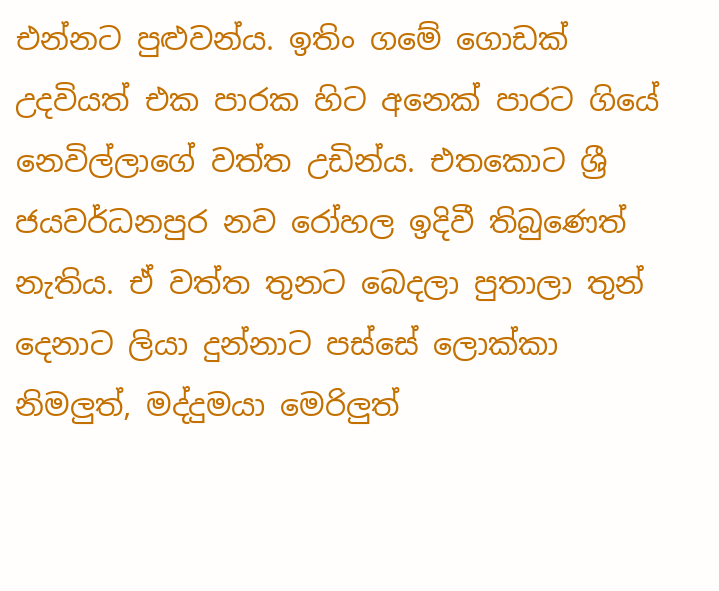එන්නට පුළුවන්ය. ඉතිං ගමේ ගොඩක් උදවියත් එක පාරක හිට අනෙක් පාරට ගියේ නෙවිල්ලාගේ වත්ත උඩින්ය. එතකොට ශ්‍රී ජයවර්ධනපුර නව රෝහල ඉදිවී තිබුණෙත් නැතිය. ඒ වත්ත තුනට බෙදලා පුතාලා තුන් දෙනාට ලියා දුන්නාට පස්සේ ලොක්කා නිමලුත්, මද්දුමයා මෙරිලුත්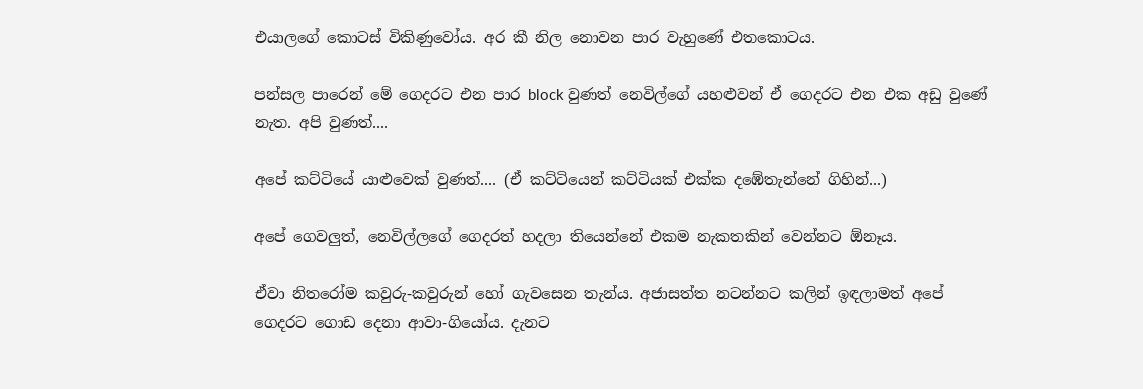එයාලගේ කොටස් විකිණුවෝය. අර කී නිල නොවන පාර වැහුණේ එතකොටය.

පන්සල පාරෙන් මේ ගෙදරට එන පාර block වුණත් නෙවිල්ගේ යහළුවන් ඒ ගෙදරට එන එක අඩු වුණේ නැත. අපි වුණත්....

අපේ කට්ටියේ යාළුවෙක් වුණත්.... (ඒ කට්ටියෙන් කට්ටියක් එක්ක දඹේතැන්නේ ගිහින්...)

අපේ ගෙවලුත්, නෙවිල්ලගේ ගෙදරත් හදලා තියෙන්නේ එකම නැකතකින් වෙන්නට ඕනෑය.

ඒවා නිතරෝම කවුරු-කවුරුන් හෝ ගැවසෙන තැන්ය. අජාසත්ත නටන්නට කලින් ඉඳලාමත් අපේ ගෙදරට ගොඩ දෙනා ආවා-ගියෝය. දැනට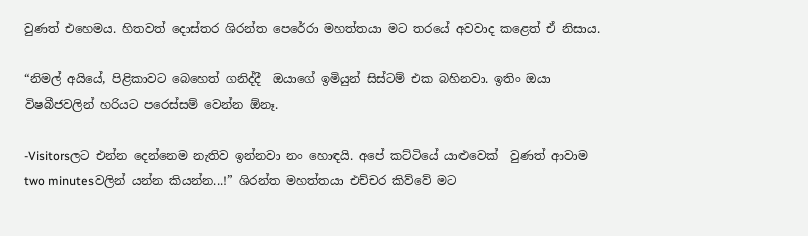වුණත් එහෙමය. හිතවත් දොස්තර ශිරන්ත පෙරේරා මහත්තයා මට තරයේ අවවාද කළෙත් ඒ නිසාය.

“නිමල් අයියේ, පිළිකාවට බෙහෙත් ගනිද්දී  ඔයාගේ ඉමියුන් සිස්ටම් එක බහිනවා. ඉතිං ඔයා විෂබීජවලින් හරියට පරෙස්සම් වෙන්න ඕනෑ.

-Visitorsලට එන්න දෙන්නෙම නැතිව ඉන්නවා නං හොඳයි. අපේ කට්ටියේ යාළුවෙක්  වුණත් ආවාම two minutesවලින් යන්න කියන්න...!” ශිරන්ත මහත්තයා එච්චර කිව්වේ මට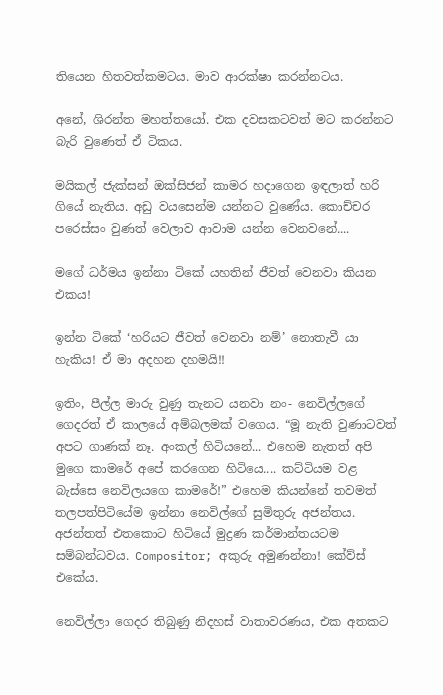තියෙන හිතවත්කමටය. මාව ආරක්ෂා කරන්නටය.

අනේ, ශිරන්ත මහත්තයෝ. එක දවසකටවත් මට කරන්නට බැරි වුණෙත් ඒ ටිකය.

මයිකල් ජැක්සන් ඔක්සිජන් කාමර හදාගෙන ඉඳලාත් හරි ගියේ නැතිය. අඩු වයසෙන්ම යන්නට වුණේය. කොච්චර පරෙස්සං වුණත් වෙලාව ආවාම යන්න වෙනවනේ....

මගේ ධර්මය ඉන්නා ටිකේ යහතින් ජීවත් වෙනවා කියන එකය!

ඉන්න ටිකේ ‘හරියට ජීවත් වෙනවා නම්’ නොතැවී යා හැකිය! ඒ මා අදහන දහමයි!!

ඉතිං, පීල්ල මාරු වුණු තැනට යනවා නං- නෙවිල්ලගේ ගෙදරත් ඒ කාලයේ අම්බලමක් වගෙය. “මූ නැති වුණාටවත් අපට ගාණක් නෑ. අංකල් හිටියනේ... එහෙම නැතත් අපි මුගෙ කාමරේ අපේ කරගෙන හිටියෙ.... කට්ටියම වළ බැස්සෙ නෙවිලයගෙ කාමරේ!” එහෙම කියන්නේ තවමත් තලපත්පිටියේම ඉන්නා නෙවිල්ගේ සුමිතුරු අජන්තය. අජන්තත් එතකොට හිටියේ මුද්‍රණ කර්මාන්තයටම සම්බන්ධවය. Compositor; අකුරු අමුණන්නා! කේව්ස් එකේය.

නෙවිල්ලා ගෙදර තිබුණු නිදහස් වාතාවරණය, එක අතකට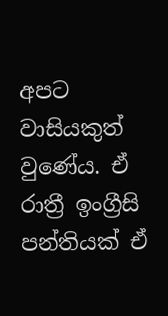අපට වාසියකුත් වුණේය. ඒ රාත්‍රී ඉංග්‍රීසි පන්තියක් ඒ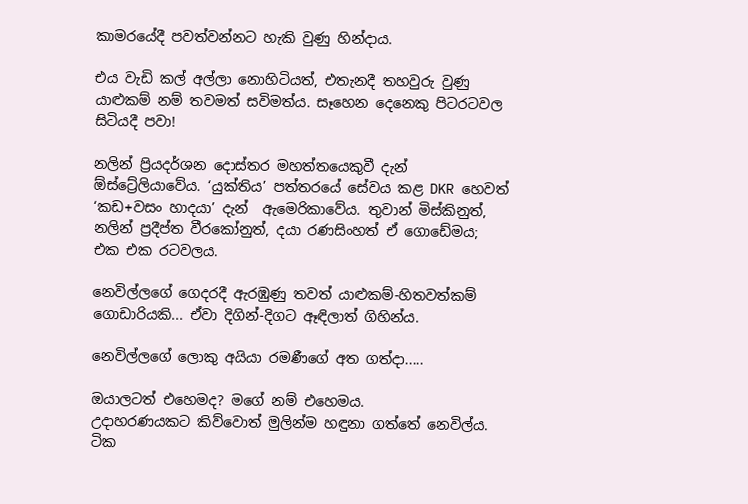කාමරයේදී පවත්වන්නට හැකි වුණු හින්දාය.

එය වැඩි කල් අල්ලා නොහිටියත්, එතැනදී තහවුරු වුණු යාළුකම් නම් තවමත් සවිමත්ය. සෑහෙන දෙනෙකු පිටරටවල සිටියදී පවා!

නලින් ප්‍රියදර්ශන දොස්තර මහත්තයෙකුවී දැන් ඕස්ට්‍රේලියාවේය. ‘යුක්තිය’ පත්තරයේ සේවය කළ DKR හෙවත් ‘කඩ+වසං හාදයා’ දැන්  ඇමෙරිකාවේය. තුවාන් මිස්කිනුත්, නලින් ප්‍රදීප්ත වීරකෝනුත්, දයා රණසිංහත් ඒ ගොඩේමය; එක එක රටවලය.

නෙවිල්ලගේ ගෙදරදී ඇරඹුණු තවත් යාළුකම්-හිතවත්කම් ගොඩාරියකි... ඒවා දිගින්-දිගට ඈඳිලාත් ගිහින්ය.

නෙවිල්ලගේ ලොකු අයියා රමණීගේ අත ගත්දා.....

ඔයාලටත් එහෙමද? මගේ නම් එහෙමය.
උදාහරණයකට කිව්වොත් මුලින්ම හඳුනා ගත්තේ නෙවිල්ය. ටික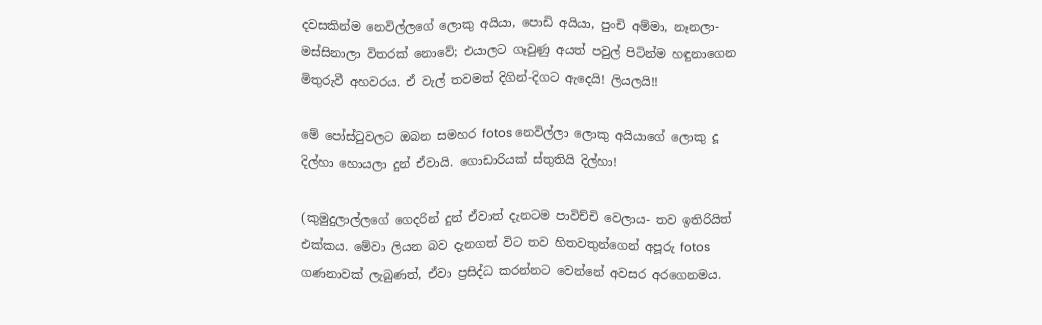දවසකින්ම නෙවිල්ලගේ ලොකු අයියා, පොඩි අයියා, පුංචි අම්මා, නෑනලා-මස්සිනාලා විතරක් නොවේ; එයාලට ගෑවුණු අයත් පවුල් පිටින්ම හඳුනාගෙන මිතුරුවී අහවරය. ඒ වැල් තවමත් දිගින්-දිගට ඇදෙයි! ලියලයි!!

මේ පෝස්ටුවලට ඔබන සමහර fotos නෙවිල්ලා ලොකු අයියාගේ ලොකු දූ දිල්හා හොයලා දුන් ඒවායි. ගොඩාරියක් ස්තුතියි දිල්හා!

(කුමුදුලාල්ලගේ ගෙදරින් දුන් ඒවාත් දැනටම පාවිච්චි වෙලාය- තව ඉතිරියිත් එක්කය. මේවා ලියන බව දැනගත් විට තව හිතවතුන්ගෙන් අපූරු fotos ගණනාවක් ලැබුණත්, ඒවා ප්‍රසිද්ධ කරන්නට වෙන්නේ අවසර අරගෙනමය.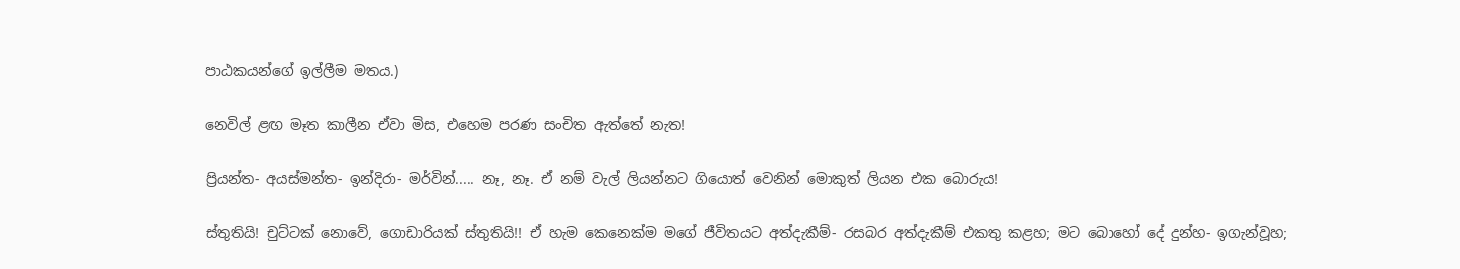පාඨකයන්ගේ ඉල්ලීම මතය.)

නෙවිල් ළඟ මෑත කාලීන ඒවා මිස, එහෙම පරණ සංචිත ඇත්තේ නැත!

ප්‍රියන්ත- අයස්මන්ත- ඉන්දිරා- මර්වින්..... නෑ, නෑ. ඒ නම් වැල් ලියන්නට ගියොත් වෙනින් මොකුත් ලියන එක බොරුය!

ස්තුතියි! චුට්ටක් නොවේ, ගොඩාරියක් ස්තුතියි!! ඒ හැම කෙනෙක්ම මගේ ජීවිතයට අත්දැකීම්- රසබර අත්දැකීම් එකතු කළහ; මට බොහෝ දේ දුන්හ- ඉගැන්වූහ;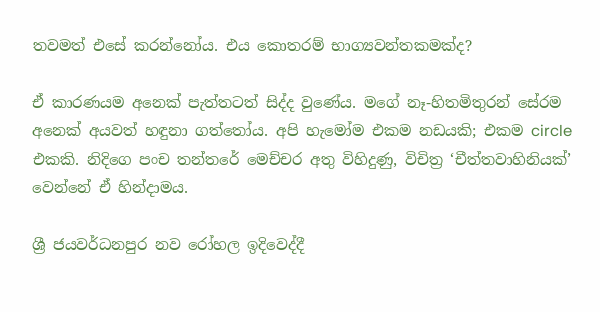තවමත් එසේ කරන්නෝය. එය කොතරම් භාග්‍යවන්තකමක්ද?

ඒ කාරණයම අනෙක් පැත්තටත් සිද්ද වුණේය. මගේ නෑ-හිතමිතුරන් සේරම අනෙක් අයවත් හඳුනා ගත්තෝය. අපි හැමෝම එකම නඩයකි; එකම circle එකකි. නිදිගෙ පංච තන්තරේ මෙච්චර අතු විහිදුණු, විචිත්‍ර ‘චීත්තවාහිනියක්’ වෙන්නේ ඒ හින්දාමය.

ශ්‍රී ජයවර්ධනපුර නව රෝහල ඉදිවෙද්දී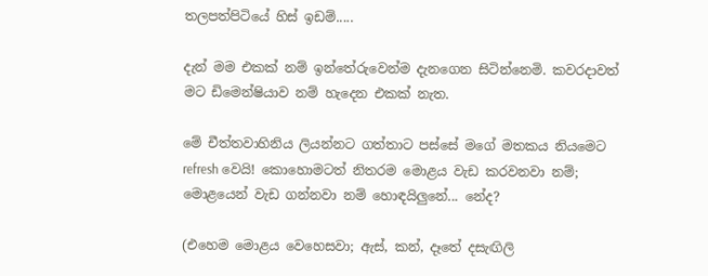තලපත්පිටියේ හිස් ඉඩම්.....

දැන් මම එකක් නම් ඉන්තේරුවෙන්ම දැනගෙන සිටින්නෙමි. කවරදාවත් මට ඩිමෙන්ෂියාව නම් හැදෙන එකක් නැත.

මේ චීත්තවාහිනිය ලියන්නට ගත්තාට පස්සේ මගේ මතකය නියමෙට refresh වෙයි! කොහොමටත් නිතරම මොළය වැඩ කරවනවා නම්; මොළයෙන් වැඩ ගන්නවා නම් හොඳයිලුනේ... නේද?

(එහෙම මොළය වෙහෙසවා; ඇස්, කන්, දෑතේ දසැඟිලි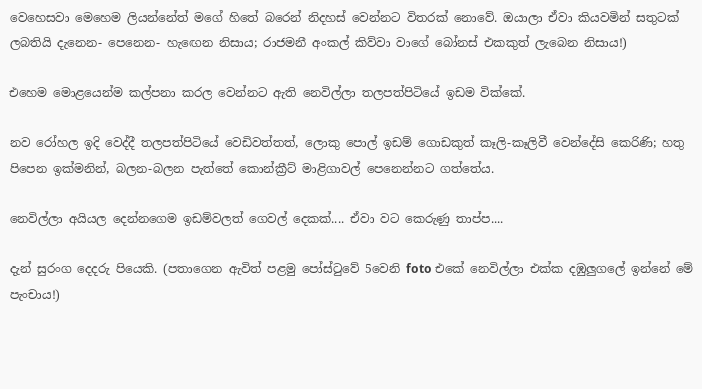වෙහෙසවා මෙහෙම ලියන්නේත් මගේ හිතේ බරෙන් නිදහස් වෙන්නට විතරක් නොවේ. ඔයාලා ඒවා කියවමින් සතුටක් ලබතියි දැනෙන- පෙනෙන- හැඟෙන නිසාය; රාජමනී අංකල් කිව්වා වාගේ බෝනස් එකකුත් ලැබෙන නිසාය!)

එහෙම මොළයෙන්ම කල්පනා කරල වෙන්නට ඇති නෙවිල්ලා තලපත්පිටියේ ඉඩම වික්කේ.

නව රෝහල ඉදි වෙද්දී තලපත්පිටියේ වෙඩිවත්තත්, ලොකු පොල් ඉඩම් ගොඩකුත් කෑලි-කෑලිවී වෙන්දේසි කෙරිණි; හතු පිපෙන ඉක්මනින්, බලන-බලන පැත්තේ කොන්ක්‍රීට් මාළිගාවල් පෙනෙන්නට ගත්තේය.

නෙවිල්ලා අයියල දෙන්නගෙම ඉඩම්වලත් ගෙවල් දෙකක්.... ඒවා වට කෙරුණු තාප්ප....

දැන් සුරංග දෙදරු පියෙකි. (පතාගෙන ඇවිත් පළමු පෝස්ටුවේ 5වෙනි foto එකේ නෙවිල්ලා එක්ක දඹුලුගලේ ඉන්නේ මේ පැංචාය!)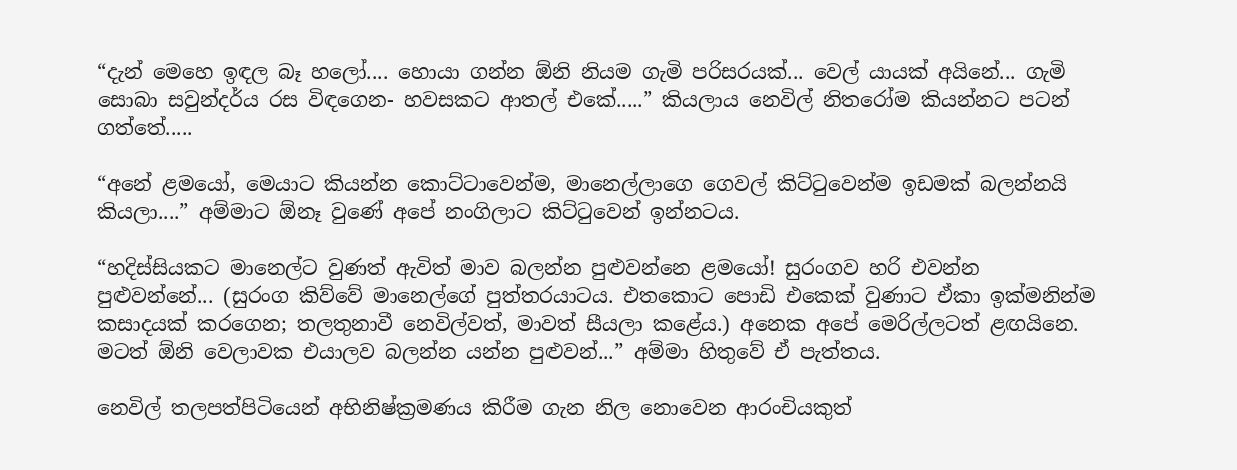“දැන් මෙහෙ ඉඳල බෑ හලෝ.... හොයා ගන්න ඕනි නියම ගැමි පරිසරයක්... වෙල් යායක් අයිනේ... ගැමි සොබා සවුන්දර්ය රස විඳගෙන- හවසකට ආතල් එකේ.....” කියලාය නෙවිල් නිතරෝම කියන්නට පටන් ගත්තේ.....

“අනේ ළමයෝ, මෙයාට කියන්න කොට්ටාවෙන්ම, මානෙල්ලාගෙ ගෙවල් කිට්ටුවෙන්ම ඉඩමක් බලන්නයි කියලා....” අම්මාට ඕනෑ වුණේ අපේ නංගිලාට කිට්ටුවෙන් ඉන්නටය.

“හදිස්සියකට මානෙල්ට වුණත් ඇවිත් මාව බලන්න පුළුවන්නෙ ළමයෝ! සුරංගව හරි එවන්න පුළුවන්නේ... (සුරංග කිව්වේ මානෙල්ගේ පුත්තරයාටය. එතකොට පොඩි එකෙක් වුණාට ඒකා ඉක්මනින්ම කසාදයක් කරගෙන; තලතුනාවී නෙවිල්වත්, මාවත් සීයලා කළේය.) අනෙක අපේ මෙරිල්ලටත් ළඟයිනෙ. මටත් ඕනි වෙලාවක එයාලව බලන්න යන්න පුළුවන්...” අම්මා හිතුවේ ඒ පැත්තය.

නෙවිල් තලපත්පිටියෙන් අභිනිෂ්ක්‍රමණය කිරීම ගැන නිල නොවෙන ආරංචියකුත්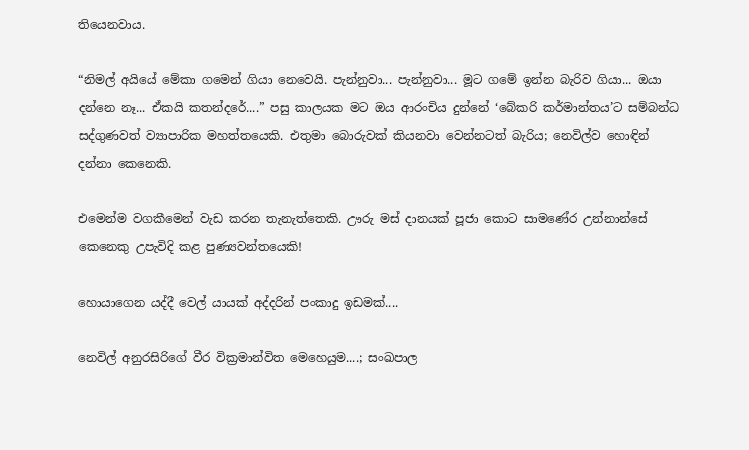තියෙනවාය.

“නිමල් අයියේ මේකා ගමෙන් ගියා නෙවෙයි. පැන්නුවා... පැන්නුවා... මූට ගමේ ඉන්න බැරිව ගියා... ඔයා දන්නෙ නෑ... ඒකයි කතන්දරේ....” පසු කාලයක මට ඔය ආරංචිය දුන්නේ ‘බේකරි කර්මාන්තය’ට සම්බන්ධ සද්ගුණවත් ව්‍යාපාරික මහත්තයෙකි. එතුමා බොරුවක් කියනවා වෙන්නටත් බැරිය; නෙවිල්ව හොඳින් දන්නා කෙනෙකි.

එමෙන්ම වගකීමෙන් වැඩ කරන තැනැත්තෙකි. ඌරු මස් දානයක් පූජා කොට සාමණේර උන්නාන්සේ කෙනෙකු උපැවිදි කළ පුණ්‍යවන්තයෙකි!

හොයාගෙන යද්දී වෙල් යායක් අද්දරින් පංකාදු ඉඩමක්....

නෙවිල් අනුරසිරිගේ වීර වික්‍රමාන්විත මෙහෙයුම....; සංඛපාල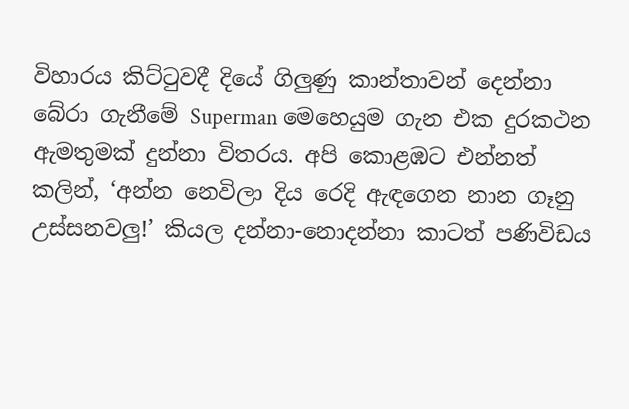විහාරය කිට්ටුවදී දියේ ගිලුණු කාන්තාවන් දෙන්නා බේරා ගැනීමේ Superman මෙහෙයුම ගැන එක දුරකථන ඇමතුමක් දුන්නා විතරය. අපි කොළඹට එන්නත් කලින්, ‘අන්න නෙවිලා දිය රෙදි ඇඳගෙන නාන ගෑනු  උස්සනවලු!’ කියල දන්නා-නොදන්නා කාටත් පණිවිඩය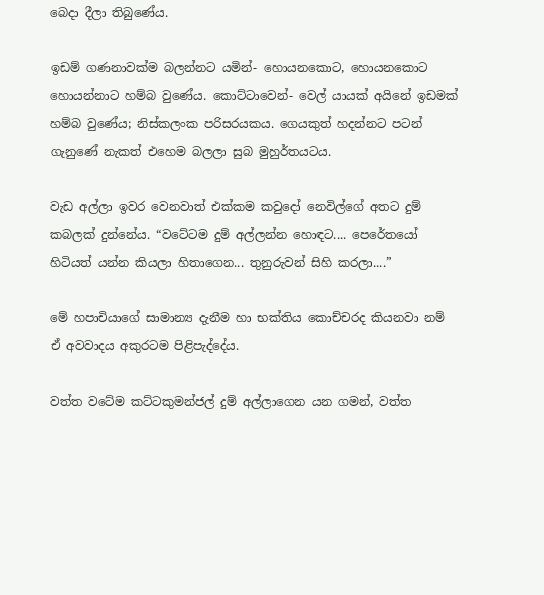බෙදා දීලා තිබුණේය.

ඉඩම් ගණනාවක්ම බලන්නට යමින්- හොයනකොට, හොයනකොට හොයන්නාට හම්බ වුණේය. කොට්ටාවෙන්- වෙල් යායක් අයිනේ ඉඩමක් හම්බ වුණේය; නිස්කලංක පරිසරයකය. ගෙයකුත් හදන්නට පටන් ගැනුණේ නැකත් එහෙම බලලා සුබ මුහුර්තයටය.

වැඩ අල්ලා ඉවර වෙනවාත් එක්කම කවුදෝ නෙවිල්ගේ අතට දුම් කබලක් දුන්නේය. “වටේටම දුම් අල්ලන්න හොඳට.... පෙරේතයෝ හිටියත් යන්න කියලා හිතාගෙන... තුනුරුවන් සිහි කරලා....”

මේ හපාචියාගේ සාමාන්‍ය දැනීම හා භක්තිය කොච්චරද කියනවා නම් ඒ අවවාදය අකුරටම පිළිපැද්දේය.

වත්ත වටේම කට්ටකුමන්ජල් දුම් අල්ලාගෙන යන ගමන්, වත්ත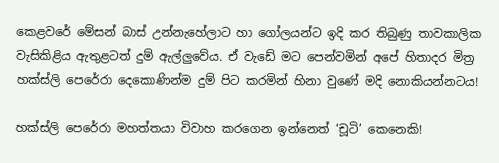කෙළවරේ මේසන් බාස් උන්නැහේලාට හා ගෝලයන්ට ඉදි කර තිබුණු තාවකාලික වැසිකිළිය ඇතුළටත් දුම් ඇල්ලුවේය. ඒ වැඩේ මට පෙන්වමින් අපේ හිතාදර මිත්‍ර හක්ස්ලි පෙරේරා දෙකොණින්ම දුම් පිට කරමින් හිනා වුණේ මදි නොකියන්නටය!

හක්ස්ලි පෙරේරා මහත්තයා විවාහ කරගෙන ඉන්නෙත් ‘චූටි’ කෙනෙකි!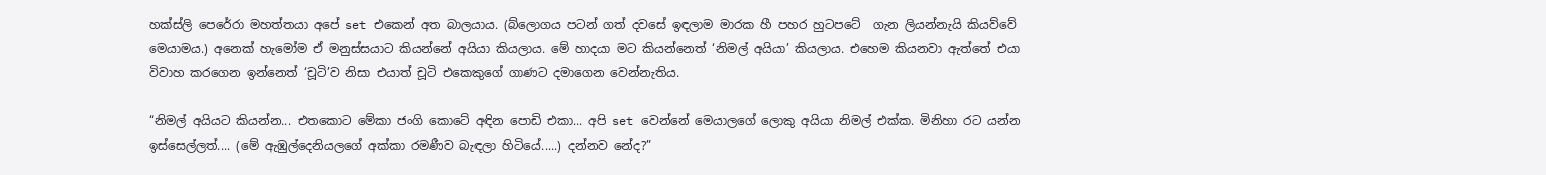හක්ස්ලි පෙරේරා මහත්තයා අපේ set එකෙන් අත බාලයාය. (බ්ලොගය පටන් ගත් දවසේ ඉඳලාම මාරක හී පහර හුටපටේ  ගැන ලියන්නැයි කියව්වේ මෙයාමය.) අනෙක් හැමෝම ඒ මනුස්සයාට කියන්නේ අයියා කියලාය. මේ හාදයා මට කියන්නෙත් ‘නිමල් අයියා’ කියලාය. එහෙම කියනවා ඇත්තේ එයා විවාහ කරගෙන ඉන්නෙත් ‘චූටි’ව නිසා එයාත් චූටි එකෙකුගේ ගාණට දමාගෙන වෙන්නැතිය.

“නිමල් අයියට කියන්න... එතකොට මේකා ජංගි කොටේ අඳින පොඩි එකා... අපි set වෙන්නේ මෙයාලගේ ලොකු අයියා නිමල් එක්ක. මිනිහා රට යන්න ඉස්සෙල්ලත්.... (මේ ඇඹුල්දෙනියලගේ අක්කා රමණීව බැඳලා හිටියේ.....) දන්නව නේද?”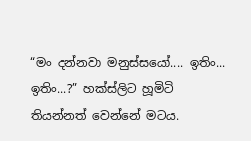“මං දන්නවා මනුස්සයෝ.... ඉතිං... ඉතිං...?” හක්ස්ලිට හූමිටි තියන්නත් වෙන්නේ මටය.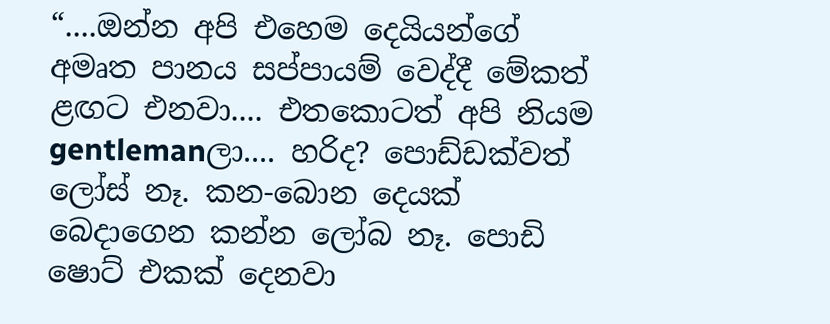“....ඔන්න අපි එහෙම දෙයියන්ගේ අමෘත පානය සප්පායම් වෙද්දී මේකත් ළඟට එනවා.... එතකොටත් අපි නියම gentlemanලා.... හරිද? පොඩ්ඩක්වත් ලෝස් නෑ. කන-බොන දෙයක් බෙදාගෙන කන්න ලෝබ නෑ. පොඩි ෂොට් එකක් දෙනවා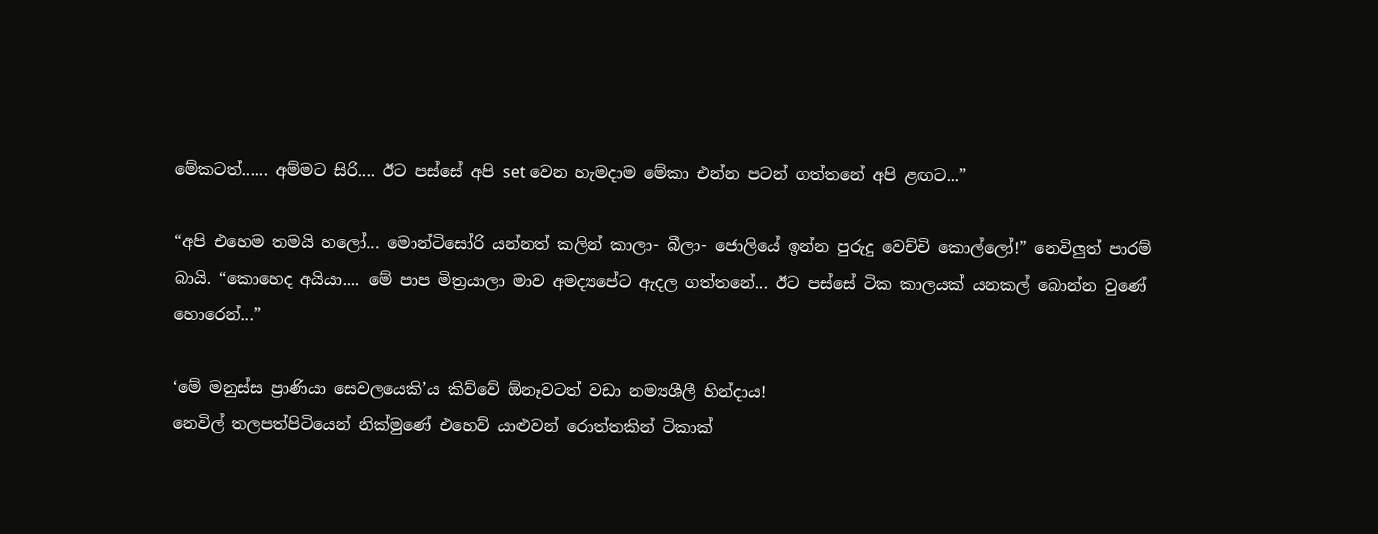මේකටත්...... අම්මට සිරි.... ඊට පස්සේ අපි set වෙන හැමදාම මේකා එන්න පටන් ගත්තනේ අපි ළඟට...”

“අපි එහෙම තමයි හලෝ... මොන්ටිසෝරි යන්නත් කලින් කාලා- බීලා- ජොලියේ ඉන්න පුරුදු වෙච්චි කොල්ලෝ!” නෙවිලුත් පාරම් බායි. “කොහෙද අයියා.... මේ පාප මිත්‍රයාලා මාව අමද්‍යපේට ඇදල ගත්තනේ... ඊට පස්සේ ටික කාලයක් යනකල් බොන්න වුණේ හොරෙන්...”

‘මේ මනුස්ස ප්‍රාණියා සෙවලයෙකි’ය කිව්වේ ඕනෑවටත් වඩා නම්‍යශීලී හින්දාය!
නෙවිල් තලපත්පිටියෙන් නික්මුණේ එහෙව් යාළුවන් රොත්තකින් ටිකාක්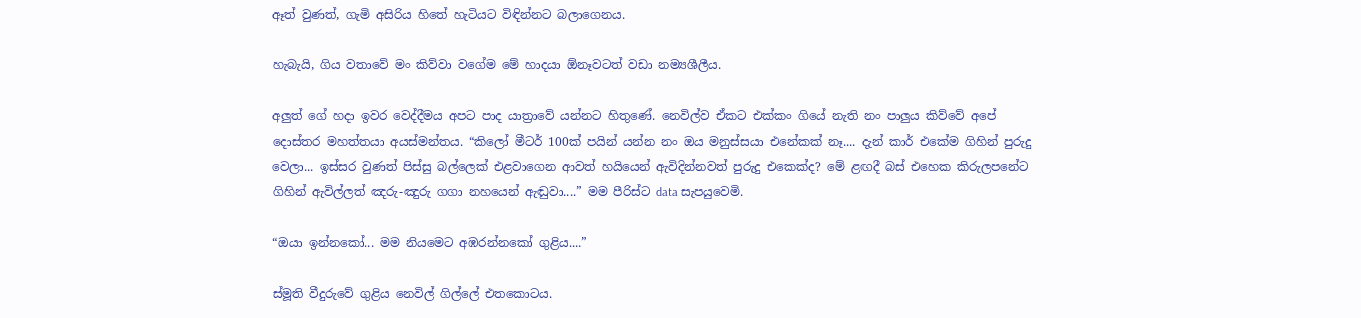ඈත් වුණත්, ගැමි අසිරිය හිතේ හැටියට විඳින්නට බලාගෙනය.

හැබැයි, ගිය වතාවේ මං කිව්වා වගේම මේ හාදයා ඕනෑවටත් වඩා නම්‍යශීලීය.

අලුත් ගේ හදා ඉවර වෙද්දීමය අපට පාද යාත්‍රාවේ යන්නට හිතුණේ. නෙවිල්ව ඒකට එක්කං ගියේ නැති නං පාලුය කිව්වේ අපේ දොස්තර මහත්තයා අයස්මන්තය. “කිලෝ මීටර් 100ක් පයින් යන්න නං ඔය මනුස්සයා එනේකක් නෑ.... දැන් කාර් එකේම ගිහින් පුරුදු වෙලා... ඉස්සර වුණත් පිස්සු බල්ලෙක් එළවාගෙන ආවත් හයියෙන් ඇවිදින්නවත් පුරුදු එකෙක්ද? මේ ළඟදී බස් එහෙක කිරුලපනේට ගිහින් ඇවිල්ලත් ඤරු-ඤුරු ගගා නහයෙන් ඇඬුවා....” මම පීරිස්ට data සැපයුවෙමි.

“ඔයා ඉන්නකෝ... මම නියමෙට අඹරන්නකෝ ගුළිය....”

ස්මූති වීදුරුවේ ගුළිය නෙවිල් ගිල්ලේ එතකොටය.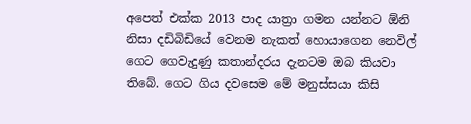අපෙත් එක්ක 2013 පාද යාත්‍රා ගමන යන්නට ඕනි නිසා දඩිබිඩියේ වෙනම නැකත් හොයාගෙන නෙවිල් ගෙට ගෙවැදුණු කතාන්දරය දැනටම ඔබ කියවා තිබේ. ගෙට ගිය දවසෙම මේ මනුස්සයා කිසි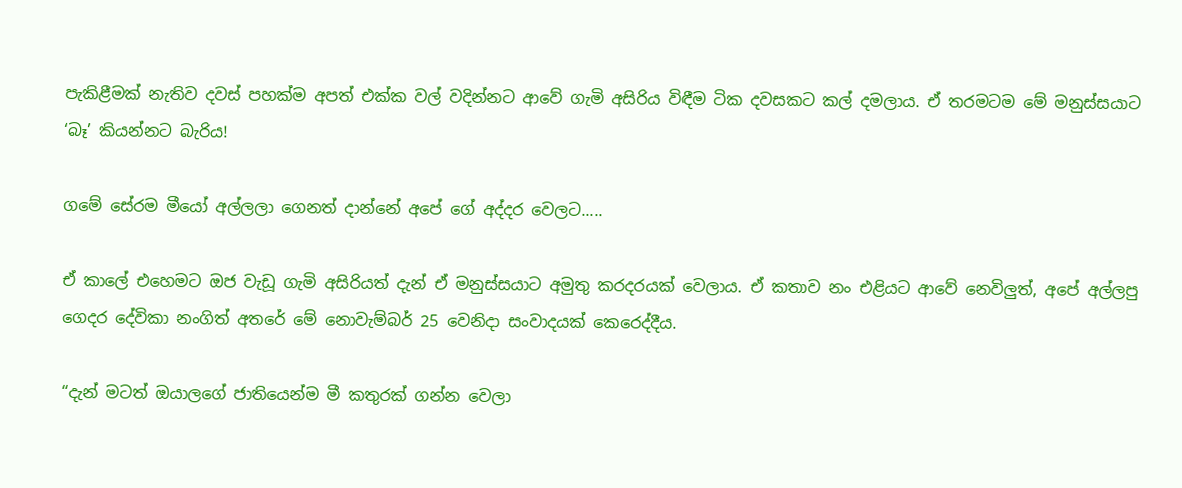පැකිළීමක් නැතිව දවස් පහක්ම අපත් එක්ක වල් වදින්නට ආවේ ගැමි අසිරිය විඳීම ටික දවසකට කල් දමලාය. ඒ තරමටම මේ මනුස්සයාට ‘බෑ’ කියන්නට බැරිය!

ගමේ සේරම මීයෝ අල්ලලා ගෙනත් දාන්නේ අපේ ගේ අද්දර වෙලට.....

ඒ කාලේ එහෙමට ඔජ වැඩූ ගැමි අසිරියත් දැන් ඒ මනුස්සයාට අමුතු කරදරයක් වෙලාය. ඒ කතාව නං එළියට ආවේ නෙවිලුත්, අපේ අල්ලපු ගෙදර දේවිකා නංගිත් අතරේ මේ නොවැම්බර් 25 වෙනිදා සංවාදයක් කෙරෙද්දීය.

“දැන් මටත් ඔයාලගේ ජාතියෙන්ම මී කතුරක් ගන්න වෙලා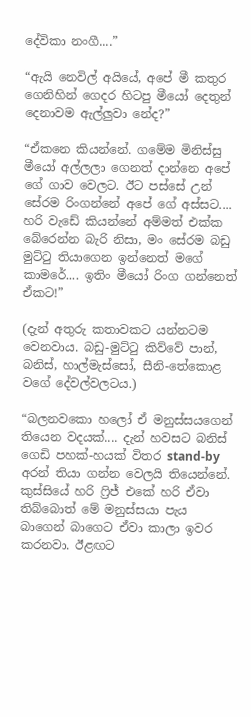දේවිකා නංගී....”

“ඇයි නෙවිල් අයියේ, අපේ මී කතුර ගෙනිහින් ගෙදර හිටපු මීයෝ දෙතුන් දෙනාවම ඇල්ලුවා නේද?”

“ඒකනෙ කියන්නේ. ගමේම මිනිස්සු මීයෝ අල්ලලා ගෙනත් දාන්නෙ අපේ ගේ ගාව වෙලට. ඊට පස්සේ උන් සේරම රිංගන්නේ අපේ ගේ අස්සට.... හරි වැඩේ කියන්නේ අම්මත් එක්ක බේරෙන්න බැරි නිසා, මං සේරම බඩු මුට්ටු තියාගෙන ඉන්නෙත් මගේ කාමරේ.... ඉතිං මීයෝ රිංග ගන්නෙත් ඒකට!”

(දැන් අතුරු කතාවකට යන්නටම වෙනවාය. බඩු-මුට්ටු කිව්වේ පාන්, බනිස්, හාල්මැස්සෝ, සීනි-තේකොළ වගේ දේවල්වලටය.)

“බලනවකො හලෝ ඒ මනුස්සයගෙන් තියෙන වදයක්.... දැන් හවසට බනිස් ගෙඩි පහක්-හයක් විතර stand-by අරන් තියා ගන්න වෙලයි තියෙන්නේ. කුස්සියේ හරි ෆ්‍රිජ් එකේ හරි ඒවා තිබ්බොත් මේ මනුස්සයා පැය බාගෙන් බාගෙට ඒවා කාලා ඉවර කරනවා. ඊළඟට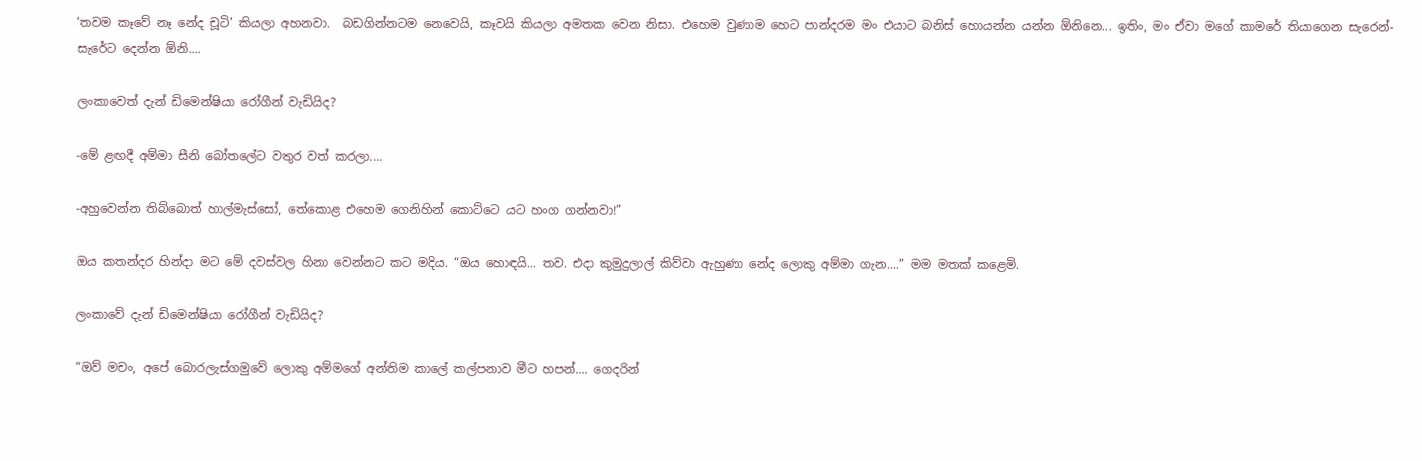‘තවම කෑවේ නෑ නේද චූටි’ කියලා අහනවා.  බඩගින්නටම නෙවෙයි, කෑවයි කියලා අමතක වෙන නිසා. එහෙම වුණාම හෙට පාන්දරම මං එයාට බනිස් හොයන්න යන්න ඕනිනෙ... ඉතිං, මං ඒවා මගේ කාමරේ තියාගෙන සැරෙන්-සැරේට දෙන්න ඕනි....

ලංකාවෙත් දැන් ඩිමෙන්ෂියා රෝගීන් වැඩියිද?

-මේ ළඟදී අම්මා සීනි බෝතලේට වතුර වත් කරලා....

-අහුවෙන්න තිබ්බොත් හාල්මැස්සෝ, තේකොළ එහෙම ගෙනිහින් කොට්ටෙ යට හංග ගන්නවා!”

ඔය කතන්දර හින්දා මට මේ දවස්වල හිනා වෙන්නට කට මදිය. “ඔය හොඳයි... තව. එදා කුමුදුලාල් කිව්වා ඇහුණා නේද ලොකු අම්මා ගැන....” මම මතක් කළෙමි.

ලංකාවේ දැන් ඩිමෙන්ෂියා රෝගීන් වැඩියිද?

“ඔව් මචං, අපේ බොරලැස්ගමුවේ ලොකු අම්මගේ අන්තිම කාලේ කල්පනාව මීට හපන්.... ගෙදරින්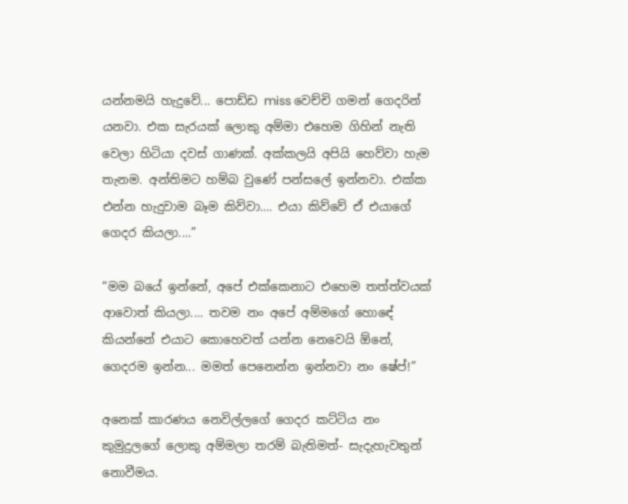යන්නමයි හැදුවේ... පොඩ්ඩ miss වෙච්චි ගමන් ගෙදරින් යනවා. එක සැරයක් ලොකු අම්මා එහෙම ගිහින් නැති වෙලා හිටියා දවස් ගාණක්. අක්කලයි අපියි හෙව්වා හැම තැනම. අන්තිමට හම්බ වුණේ පන්සලේ ඉන්නවා. එක්ක එන්න හැදුවාම බෑම කිව්වා.... එයා කිව්වේ ඒ එයාගේ ගෙදර කියලා....”

“මම බයේ ඉන්නේ, අපේ එක්කෙනාට එහෙම තත්ත්වයක් ආවොත් කියලා.... තවම නං අපේ අම්මගේ හොඳේ කියන්නේ එයාට කොහෙවත් යන්න නෙවෙයි ඕනේ, ගෙදරම ඉන්න... මමත් පෙනෙන්න ඉන්නවා නං ෂේප්!”

අනෙක් කාරණය නෙවිල්ලගේ ගෙදර කට්ටිය නං කුමුදුලගේ ලොකු අම්මලා තරම් බැතිමත්- සැදැහැවතුන් නොවීමය.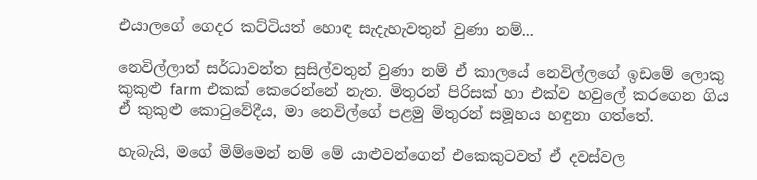එයාලගේ ගෙදර කට්ටියත් හොඳ සැදැහැවතුන් වුණා නම්...

නෙවිල්ලාත් සර්ධාවන්ත සුසිල්වතුන් වුණා නම් ඒ කාලයේ නෙවිල්ලගේ ඉඩමේ ලොකු කුකුළු farm එකක් කෙරෙන්නේ නැත. මිතුරන් පිරිසක් හා එක්ව හවුලේ කරගෙන ගිය ඒ කුකුළු කොටුවේදීය, මා නෙවිල්ගේ පළමු මිතුරන් සමූහය හඳුනා ගත්තේ.

හැබැයි, මගේ මිම්මෙන් නම් මේ යාළුවන්ගෙන් එකෙකුටවත් ඒ දවස්වල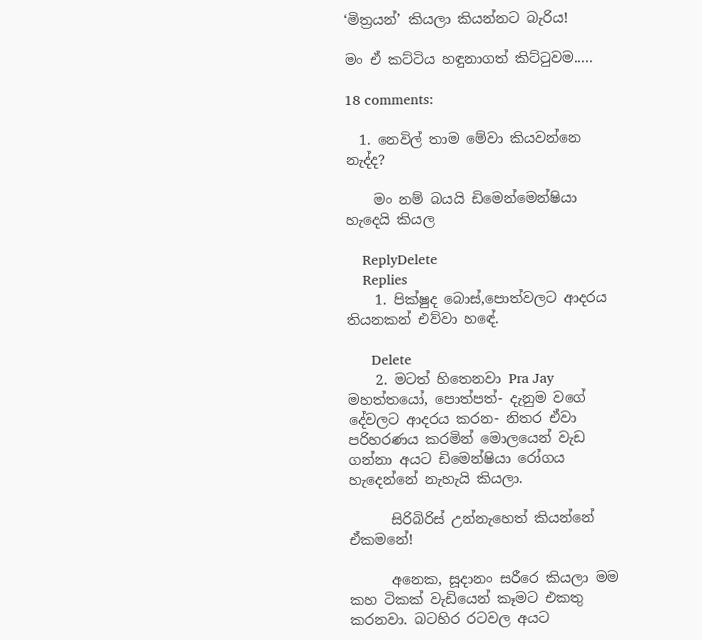‘මිත්‍රයන්’ කියලා කියන්නට බැරිය!

මං ඒ කට්ටිය හඳුනාගත් කිට්ටුවම.....

18 comments:

  1. නෙවිල් තාම මේවා කියවන්නෙ නැද්ද?

    මං නම් බයයි ඩිමෙන්මෙන්ෂියා හැදෙයි කියල

    ReplyDelete
    Replies
    1. පික්ෂුද බොස්,පොත්වලට ආදරය තියනකන් එව්වා හඳේ.

      Delete
    2. මටත් හිතෙනවා Pra Jay මහත්තයෝ, පොත්පත්- දැනුම වගේ දේවලට ආදරය කරන- නිතර ඒවා පරිහරණය කරමින් මොලයෙන් වැඩ ගන්නා අයට ඩිමෙන්ෂියා රෝගය හැදෙන්නේ නැහැයි කියලා.

      සිරිබිරිස් උන්නැහෙත් කියන්නේ ඒකමනේ!

      අනෙක, සූදානං සරීරෙ කියලා මම කහ ටිකක් වැඩියෙන් කෑමට එකතු කරනවා. බටහිර රටවල අයට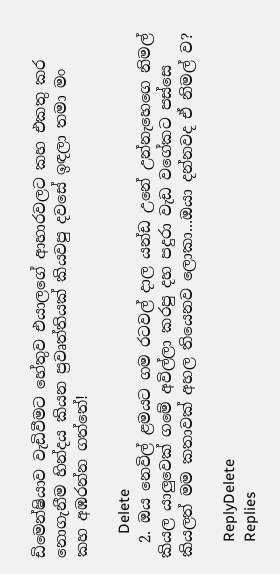ඩිමෙන්ෂියාව වැඩිවීමට හේතුව එයාලගේ ආහාරවලට කහ එකතු කර නොගැනීම හින්දය කියන ප්‍රවෘත්තියක් කියවපු දවසේ ඉඳලා තමා මං කහ අඹරන්න ගත්තේ!

      Delete
  2. ඔය නෙවිල් ළමයට ගම රටවල් දාල යන්ඩ උනේ උන්නැහෙගෙ නිමල් කියල යාලුවෙක් ගමේ අවිල්ලා කරපු දහ පදුරා වැඩ වගේකට පස්සෙ කියලත් මම කතාවක් අහල තියෙනව ලොකා...ඔයා දන්නවද ඒ නිමල් ව?

    ReplyDelete
    Replies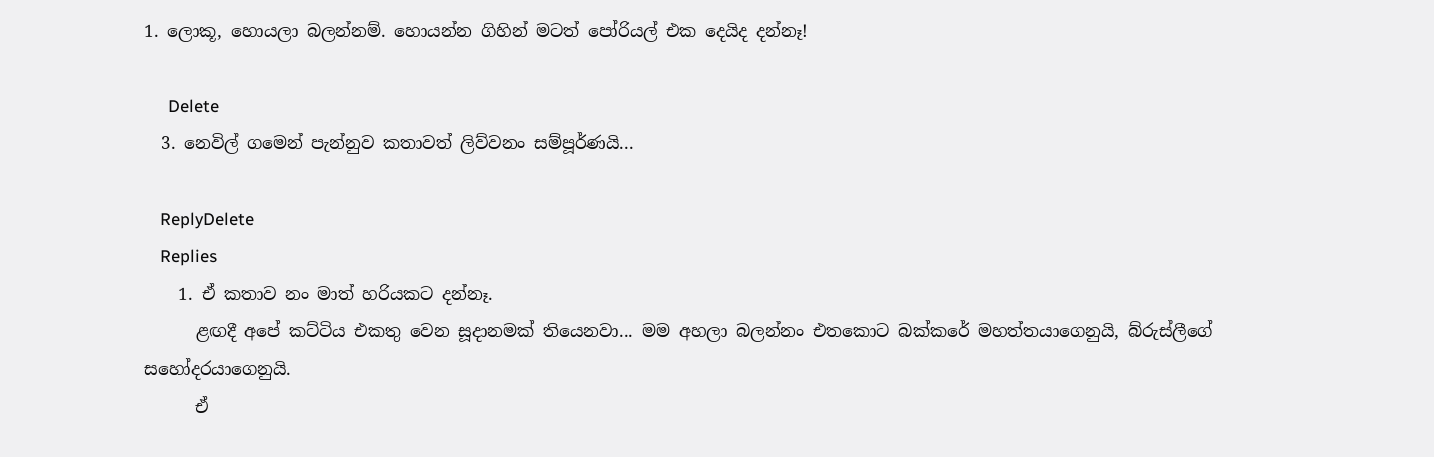1. ලොකූ, හොයලා බලන්නම්. හොයන්න ගිහින් මටත් පෝරියල් එක දෙයිද දන්නෑ!

      Delete
  3. නෙවිල් ගමෙන් පැන්නුව කතාවත් ලිව්වනං සම්පූර්ණයි...

    ReplyDelete
    Replies
    1. ඒ කතාව නං මාත් හරියකට දන්නෑ.
      ළඟදී අපේ කට්ටිය එකතු වෙන සූදානමක් තියෙනවා... මම අහලා බලන්නං එතකොට බක්කරේ මහත්තයාගෙනුයි, බ්රුස්ලීගේ සහෝදරයාගෙනුයි.
      ඒ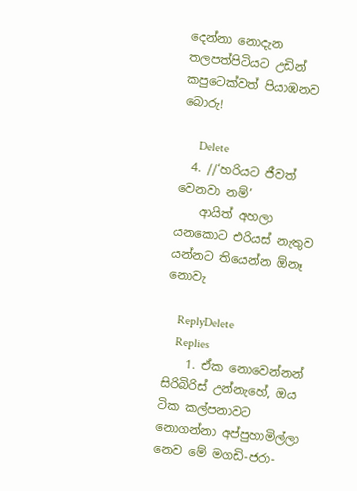දෙන්නා නොදැන තලපත්පිටියට උඩින් කපුටෙක්වත් පියාඹනව බොරු!

      Delete
  4. //‘හරියට ජීවත් වෙනවා නම්’
    ආයිත් අහලා යනකොට එරියස් නැතුව යන්නට තියෙන්න ඕනෑ නොවැ

    ReplyDelete
    Replies
    1. ඒක නොවෙන්නන් සිරිබිරිස් උන්නැහේ, ඔය ටික කල්පනාවට නොගන්නා අප්පුහාමිල්ලා නෙව මේ මගඩි-ජරා-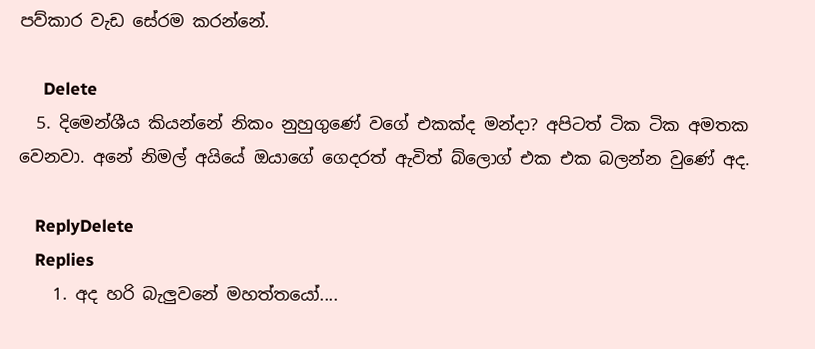පව්කාර වැඩ සේරම කරන්නේ.

      Delete
  5. දිමෙන්ශීය කියන්නේ නිකං නුහුගුණේ වගේ එකක්ද මන්දා? අපිටත් ටික ටික අමතක වෙනවා. අනේ නිමල් අයියේ ඔයාගේ ගෙදරත් ඇවිත් බ්ලොග් එක එක බලන්න වුණේ අද.

    ReplyDelete
    Replies
    1. අද හරි බැලුවනේ මහත්තයෝ....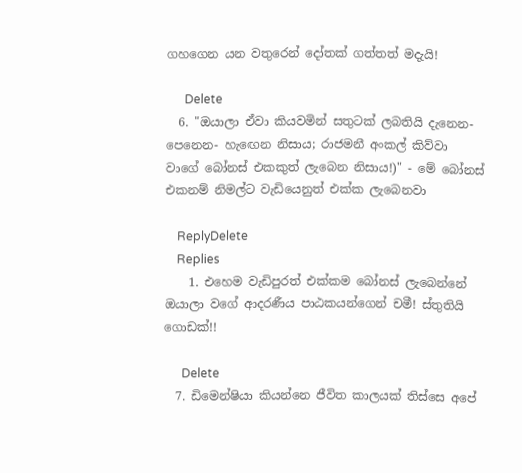ගහගෙන යන වතුරෙන් දෝතක් ගත්තත් මදැයි!

      Delete
  6. "ඔයාලා ඒවා කියවමින් සතුටක් ලබතියි දැනෙන- පෙනෙන- හැඟෙන නිසාය; රාජමනී අංකල් කිව්වා වාගේ බෝනස් එකකුත් ලැබෙන නිසාය!)" - මේ බෝනස් එකනම් නිමල්ට වැඩියෙනුත් එක්ක ලැබෙනවා

    ReplyDelete
    Replies
    1. එහෙම වැඩිපුරත් එක්කම බෝනස් ලැබෙන්නේ ඔයාලා වගේ ආදරණීය පාඨකයන්ගෙන් චමී! ස්තුතියි ගොඩක්!!

      Delete
  7. ඩිමෙන්ෂියා කියන්නෙ ජීවිත කාලයක් තිස්සෙ අපේ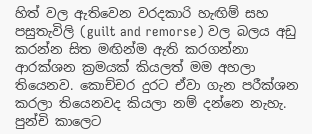හිත් වල ඇතිවෙන වරදකාරි හැඟිම් සහ පසුතැවිලි (guilt and remorse) වල බලය අඩු කරන්න සිත මඟින්ම ඇති කරගන්නා ආරක්ශන ක්‍රමයක් කියලත් මම අහලා තියෙනව. කොච්චර දුරට ඒවා ගැන පරීක්ශන කරලා තියෙනවද කියලා නම් දන්නෙ නැහැ. පුන්චි කාලෙට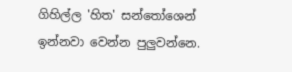ගිහිල්ල 'හිත' සන්තෝශෙන් ඉන්නවා වෙන්න පුලුවන්නෙ.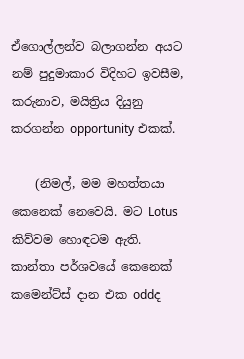ඒගොල්ලන්ව බලාගන්න අයට නම් පුදුමාකාර විදිහට ඉවසීම, කරුනාව, මයිත්‍රිය දියුනු කරගන්න opportunity එකක්.

    (නිමල්, මම මහත්තයා කෙනෙක් නෙවෙයි. මට Lotus කිව්වම හොඳටම ඇති. කාන්තා පර්ශවයේ කෙනෙක් කමෙන්ට්ස් දාන එක oddද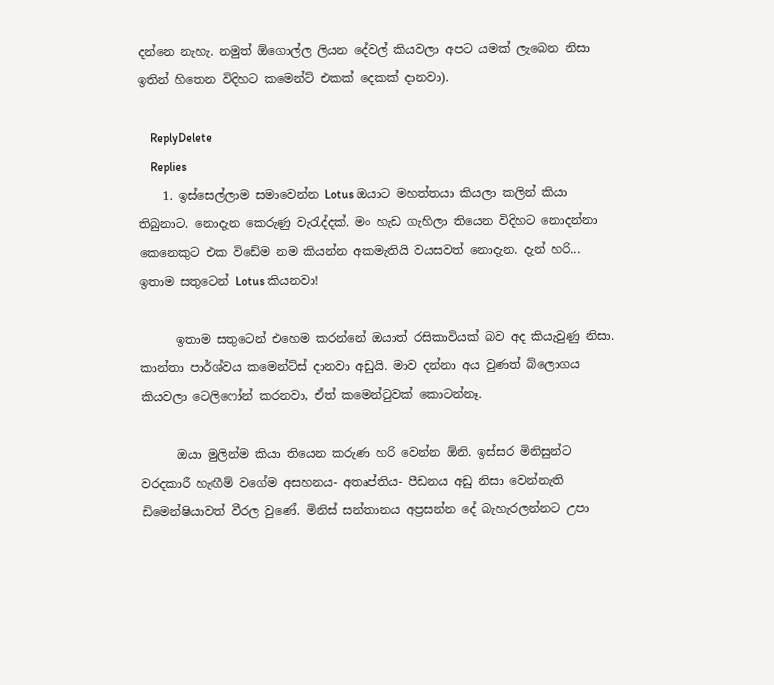දන්නෙ නැහැ. නමුත් ඕගොල්ල ලියන දේවල් කියවලා අපට යමක් ලැබෙන නිසා ඉතින් හිතෙන විදිහට කමෙන්ට් එකක් දෙකක් දානවා).

    ReplyDelete
    Replies
    1. ඉස්සෙල්ලාම සමාවෙන්න Lotus ඔයාට මහත්තයා කියලා කලින් කියා තිබුනාට. නොදැන කෙරුණු වැරැද්දක්. මං හැඩ ගැහිලා තියෙන විදිහට නොදන්නා කෙනෙකුට එක විඩේම නම කියන්න අකමැතියි වයසවත් නොදැන. දැන් හරි... ඉතාම සතුටෙන් Lotus කියනවා!

      ඉතාම සතුටෙන් එහෙම කරන්නේ ඔයාත් රසිකාවියක් බව අද කියැවුණු නිසා. කාන්තා පාර්ශ්වය කමෙන්ට්ස් දානවා අඩුයි. මාව දන්නා අය වුණත් බ්ලොගය කියවලා ටෙලිෆෝන් කරනවා, ඒත් කමෙන්ටුවක් කොටන්නෑ.

      ඔයා මුලින්ම කියා තියෙන කරුණ හරි වෙන්න ඕනි. ඉස්සර මිනිසුන්ට වරදකාරී හැඟීම් වගේම අසහනය- අතෘප්තිය- පීඩනය අඩු නිසා වෙන්නැති ඩිමෙන්ෂියාවත් වීරල වුණේ. මිනිස් සන්තානය අප්‍රසන්න දේ බැහැරලන්නට උපා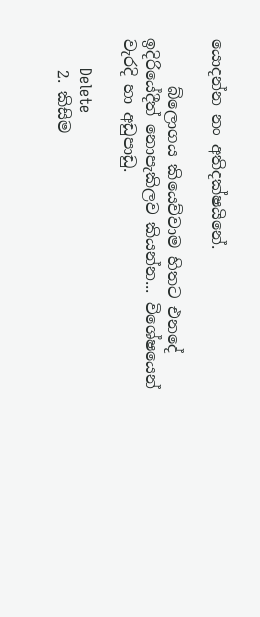යොදන්න නං අතිදක්ෂයිනේ.

      බ්ලොගය කියෙව්වාම හිතට එනදේ ඉදිරියේදීත් නොපැකිලව කියන්න... විශේෂයෙන් වැරදි හා අඩුපාඩු.

      Delete
    2. කිසිම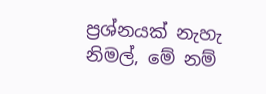ප්‍රශ්නයක් නැහැ නිමල්, මේ නම්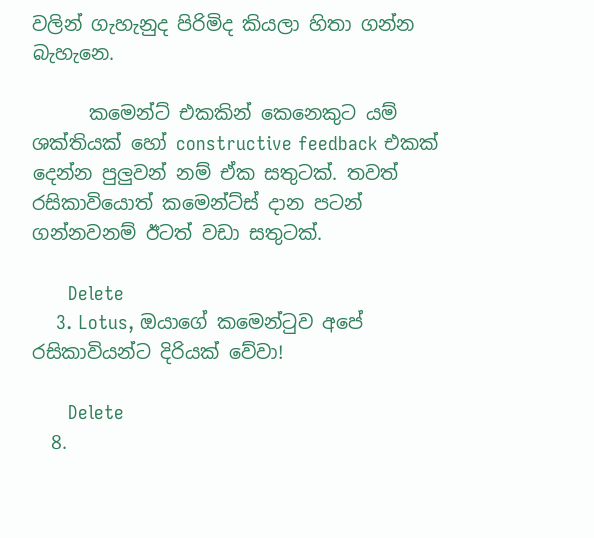වලින් ගැහැනුද පිරිමිද කියලා හිතා ගන්න බැහැනෙ.

      කමෙන්ට් එකකින් කෙනෙකුට යම් ශක්තියක් හෝ constructive feedback එකක් දෙන්න පුලුවන් නම් ඒක සතුටක්. තවත් රසිකාවියොත් කමෙන්ට්ස් දාන පටන් ගන්නවනම් ඊටත් වඩා සතුටක්.

      Delete
    3. Lotus, ඔයාගේ කමෙන්ටුව අපේ රසිකාවියන්ට දිරියක් වේවා!

      Delete
  8.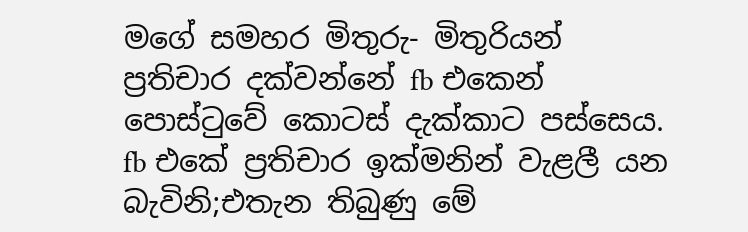මගේ සමහර මිතුරු- මිතුරියන් ප්‍රතිචාර දක්වන්නේ fb එකෙන් පොස්ටුවේ කොටස් දැක්කාට පස්සෙය. fb එකේ ප්‍රතිචාර ඉක්මනින් වැළලී යන බැවිනි;එතැන තිබුණු මේ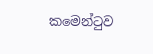කමෙන්ටුව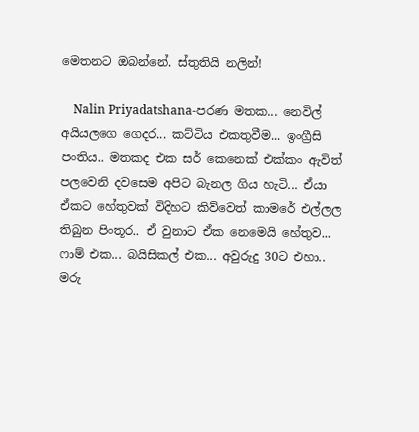මෙතනට ඔබන්නේ. ස්තුතියි නලින්!

    Nalin Priyadatshana-පරණ මතක... නෙවිල් අයියලගෙ ගෙදර... කට්ටිය එකතුවීම... ඉංග්‍රීසි පංතිය.. මතකද එක සර් කෙනෙක් එක්කං ඇවිත් පලවෙනි දවසෙම අපිට බැනල ගිය හැටි... ඒයා ඒකට හේතුවක් විදිහට කිව්වෙත් කාමරේ එල්ලල තිබුන පිංතූර.. ඒ වුනාට ඒක නෙමෙයි හේතුව... ෆාම් එක... බයිසිකල් එක... අවුරුදු 30ට එහා.. මරු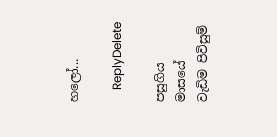හලෝ...

    ReplyDelete

පසුගිය මාසයේ වැඩිම පිවිසුම්